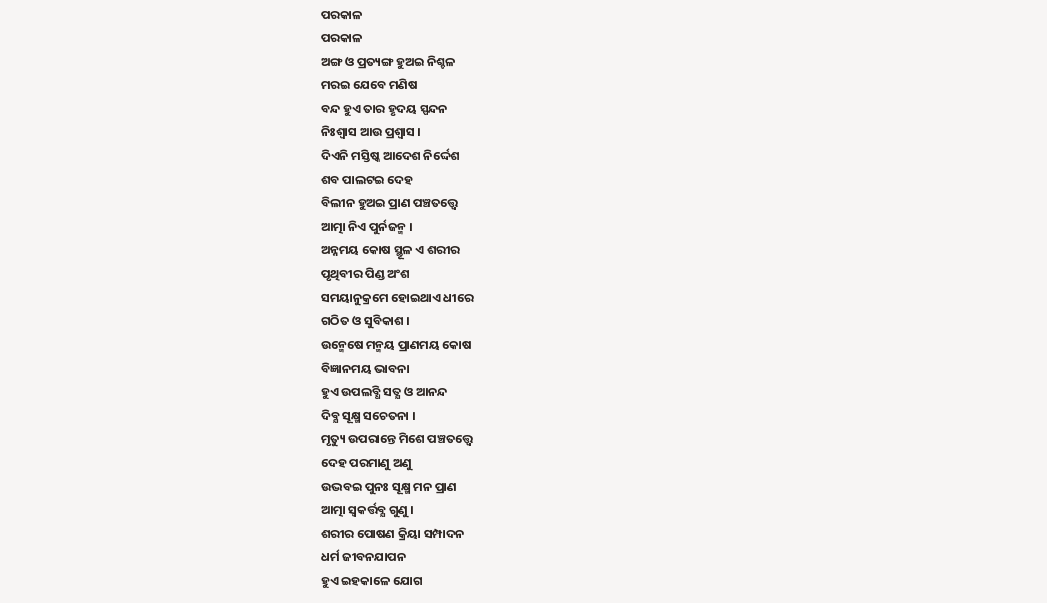ପରକାଳ
ପରକାଳ
ଅଙ୍ଗ ଓ ପ୍ରତ୍ୟଙ୍ଗ ହୁଅଇ ନିଶ୍ଚଳ
ମରଇ ଯେବେ ମଣିଷ
ବନ୍ଦ ହୁଏ ତାର ହୃଦୟ ସ୍ପନ୍ଦନ
ନିଃଶ୍ବାସ ଆଉ ପ୍ରଶ୍ବାସ ।
ଦିଏନି ମସ୍ତିଷ୍କ ଆଦେଶ ନିର୍ଦ୍ଦେଶ
ଶବ ପାଲଟଇ ଦେହ
ବିଲୀନ ହୁଅଇ ପ୍ରାଣ ପଞ୍ଚତତ୍ତ୍ବେ
ଆତ୍ମା ନିଏ ପୁର୍ନଜନ୍ମ ।
ଅନ୍ନମୟ କୋଷ ସ୍ଥୂଳ ଏ ଶରୀର
ପୃଥିବୀର ପିଣ୍ଡ ଅଂଶ
ସମୟାନୁକ୍ରମେ ହୋଇଥାଏ ଧୀରେ
ଗଠିତ ଓ ସୁବିକାଶ ।
ଉନ୍ମେଷେ ମନ୍ମୟ ପ୍ରାଣମୟ କୋଷ
ବିଜ୍ଞାନମୟ ଭାବନା
ହୁଏ ଉପଲବ୍ଧି ସତ୍ଯ ଓ ଆନନ୍ଦ
ଦିବ୍ଯ ସୂକ୍ଷ୍ମ ସଚେତନା ।
ମୃତ୍ୟୁ ଉପରାନ୍ତେ ମିଶେ ପଞ୍ଚତତ୍ତ୍ବେ
ଦେହ ପରମାଣୁ ଅଣୁ
ଉଦ୍ଭବଇ ପୁନଃ ସୂକ୍ଷ୍ମ ମନ ପ୍ରାଣ
ଆତ୍ମା ସ୍ବକର୍ତ୍ତବ୍ଯ ଗୁଣୁ ।
ଶରୀର ପୋଷଣ କ୍ରିୟା ସମ୍ପାଦନ
ଧର୍ମ ଜୀବନଯାପନ
ହୁଏ ଇହକାଳେ ଯୋଗ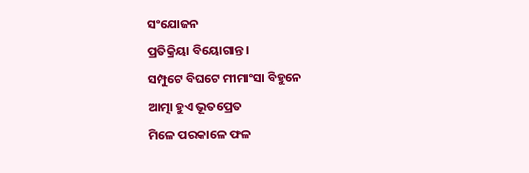ସଂଯୋଜନ
ପ୍ରତିକ୍ରିୟା ବିୟୋଗାନ୍ତ ।
ସମ୍ପୁଟେ ବିଘଟେ ମୀମାଂସା ବିହୁନେ
ଆତ୍ମା ହୁଏ ଭୂତପ୍ରେତ
ମିଳେ ପରକାଳେ ଫଳ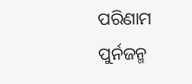ପରିଣାମ
ପୁର୍ନଜନ୍ମ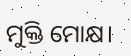ମୁକ୍ତି ମୋକ୍ଷ।